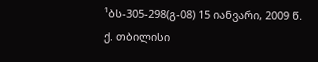¹ბს-305-298(გ-08) 15 იანვარი, 2009 წ.
ქ. თბილისი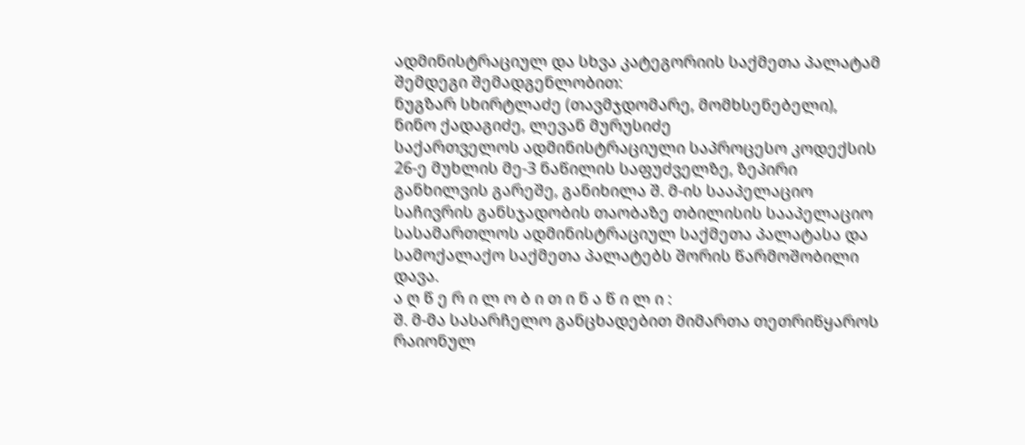ადმინისტრაციულ და სხვა კატეგორიის საქმეთა პალატამ
შემდეგი შემადგენლობით:
ნუგზარ სხირტლაძე (თავმჯდომარე, მომხსენებელი),
ნინო ქადაგიძე, ლევან მურუსიძე
საქართველოს ადმინისტრაციული საპროცესო კოდექსის 26-ე მუხლის მე-3 ნაწილის საფუძველზე, ზეპირი განხილვის გარეშე, განიხილა შ. მ-ის სააპელაციო საჩივრის განსჯადობის თაობაზე თბილისის სააპელაციო სასამართლოს ადმინისტრაციულ საქმეთა პალატასა და სამოქალაქო საქმეთა პალატებს შორის წარმოშობილი დავა.
ა ღ წ ე რ ი ლ ო ბ ი თ ი ნ ა წ ი ლ ი :
შ. მ-მა სასარჩელო განცხადებით მიმართა თეთრიწყაროს რაიონულ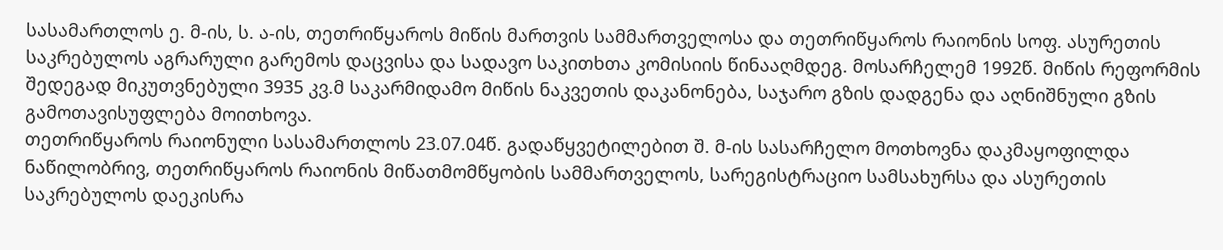სასამართლოს ე. მ-ის, ს. ა-ის, თეთრიწყაროს მიწის მართვის სამმართველოსა და თეთრიწყაროს რაიონის სოფ. ასურეთის საკრებულოს აგრარული გარემოს დაცვისა და სადავო საკითხთა კომისიის წინააღმდეგ. მოსარჩელემ 1992წ. მიწის რეფორმის შედეგად მიკუთვნებული 3935 კვ.მ საკარმიდამო მიწის ნაკვეთის დაკანონება, საჯარო გზის დადგენა და აღნიშნული გზის გამოთავისუფლება მოითხოვა.
თეთრიწყაროს რაიონული სასამართლოს 23.07.04წ. გადაწყვეტილებით შ. მ-ის სასარჩელო მოთხოვნა დაკმაყოფილდა ნაწილობრივ, თეთრიწყაროს რაიონის მიწათმომწყობის სამმართველოს, სარეგისტრაციო სამსახურსა და ასურეთის საკრებულოს დაეკისრა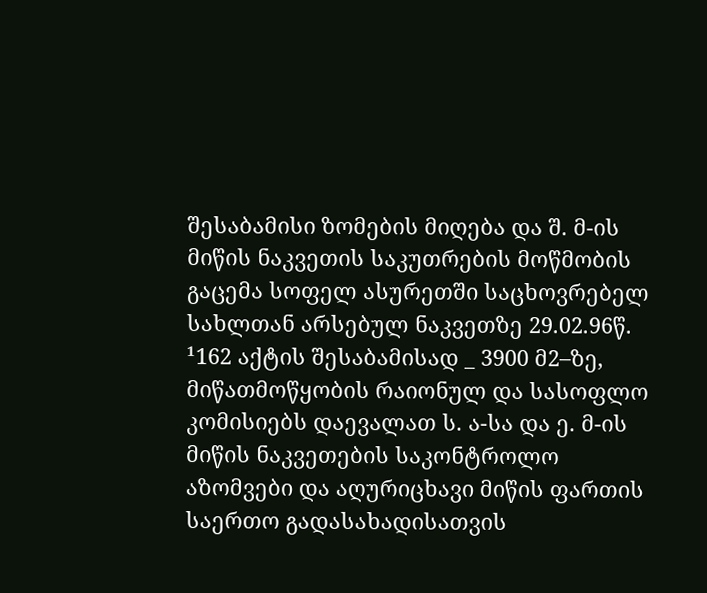შესაბამისი ზომების მიღება და შ. მ-ის მიწის ნაკვეთის საკუთრების მოწმობის გაცემა სოფელ ასურეთში საცხოვრებელ სახლთან არსებულ ნაკვეთზე 29.02.96წ. ¹162 აქტის შესაბამისად _ 3900 მ2–ზე, მიწათმოწყობის რაიონულ და სასოფლო კომისიებს დაევალათ ს. ა-სა და ე. მ-ის მიწის ნაკვეთების საკონტროლო აზომვები და აღურიცხავი მიწის ფართის საერთო გადასახადისათვის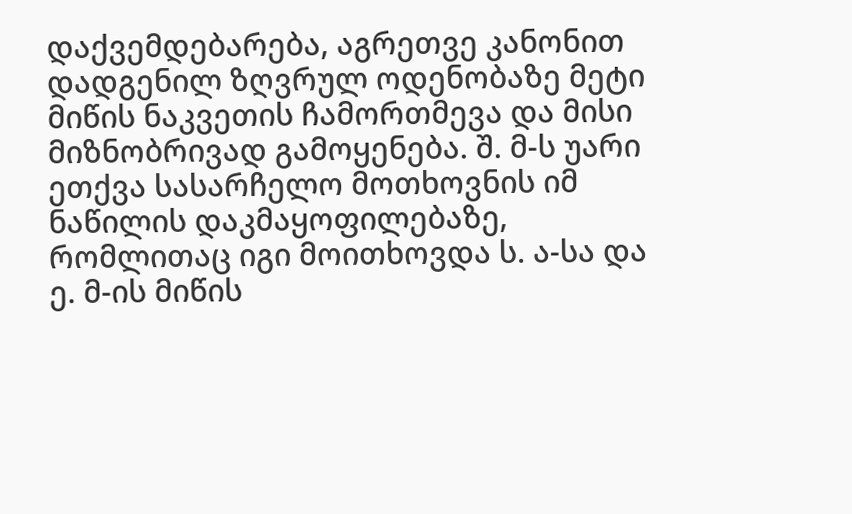დაქვემდებარება, აგრეთვე კანონით დადგენილ ზღვრულ ოდენობაზე მეტი მიწის ნაკვეთის ჩამორთმევა და მისი მიზნობრივად გამოყენება. შ. მ-ს უარი ეთქვა სასარჩელო მოთხოვნის იმ ნაწილის დაკმაყოფილებაზე, რომლითაც იგი მოითხოვდა ს. ა-სა და ე. მ-ის მიწის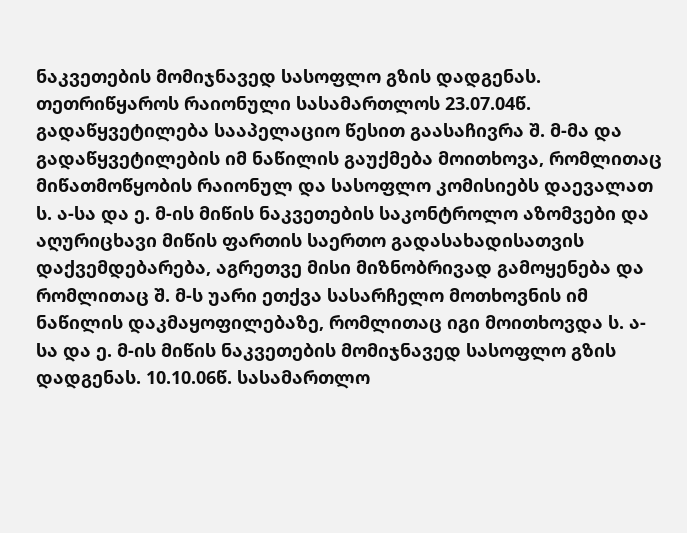ნაკვეთების მომიჯნავედ სასოფლო გზის დადგენას.
თეთრიწყაროს რაიონული სასამართლოს 23.07.04წ. გადაწყვეტილება სააპელაციო წესით გაასაჩივრა შ. მ-მა და გადაწყვეტილების იმ ნაწილის გაუქმება მოითხოვა, რომლითაც მიწათმოწყობის რაიონულ და სასოფლო კომისიებს დაევალათ ს. ა-სა და ე. მ-ის მიწის ნაკვეთების საკონტროლო აზომვები და აღურიცხავი მიწის ფართის საერთო გადასახადისათვის დაქვემდებარება, აგრეთვე მისი მიზნობრივად გამოყენება და რომლითაც შ. მ-ს უარი ეთქვა სასარჩელო მოთხოვნის იმ ნაწილის დაკმაყოფილებაზე, რომლითაც იგი მოითხოვდა ს. ა-სა და ე. მ-ის მიწის ნაკვეთების მომიჯნავედ სასოფლო გზის დადგენას. 10.10.06წ. სასამართლო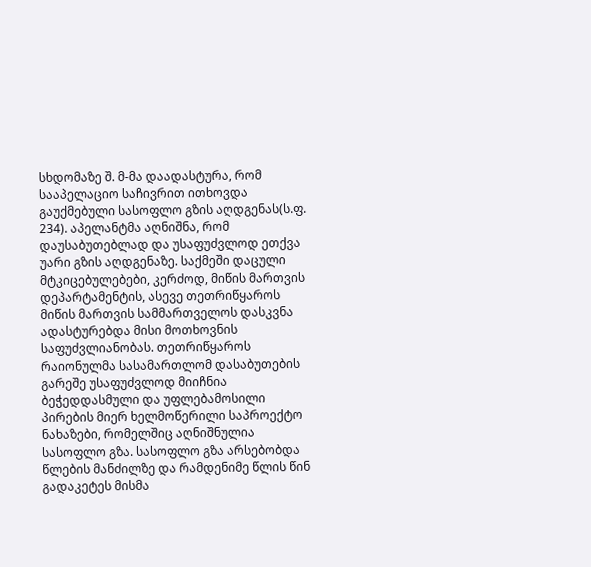სხდომაზე შ. მ-მა დაადასტურა, რომ სააპელაციო საჩივრით ითხოვდა გაუქმებული სასოფლო გზის აღდგენას(ს.ფ. 234). აპელანტმა აღნიშნა, რომ დაუსაბუთებლად და უსაფუძვლოდ ეთქვა უარი გზის აღდგენაზე. საქმეში დაცული მტკიცებულებები, კერძოდ, მიწის მართვის დეპარტამენტის, ასევე თეთრიწყაროს მიწის მართვის სამმართველოს დასკვნა ადასტურებდა მისი მოთხოვნის საფუძვლიანობას. თეთრიწყაროს რაიონულმა სასამართლომ დასაბუთების გარეშე უსაფუძვლოდ მიიჩნია ბეჭედდასმული და უფლებამოსილი პირების მიერ ხელმოწერილი საპროექტო ნახაზები, რომელშიც აღნიშნულია სასოფლო გზა. სასოფლო გზა არსებობდა წლების მანძილზე და რამდენიმე წლის წინ გადაკეტეს მისმა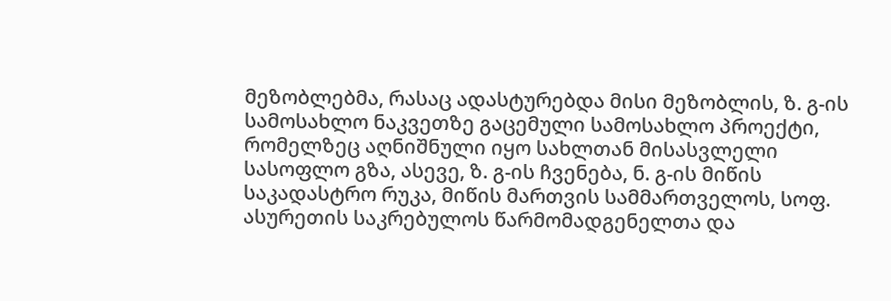მეზობლებმა, რასაც ადასტურებდა მისი მეზობლის, ზ. გ-ის სამოსახლო ნაკვეთზე გაცემული სამოსახლო პროექტი, რომელზეც აღნიშნული იყო სახლთან მისასვლელი სასოფლო გზა, ასევე, ზ. გ-ის ჩვენება, ნ. გ-ის მიწის საკადასტრო რუკა, მიწის მართვის სამმართველოს, სოფ. ასურეთის საკრებულოს წარმომადგენელთა და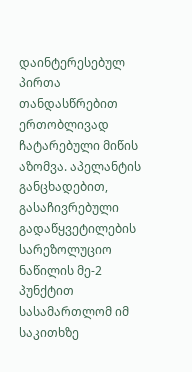დაინტერესებულ პირთა თანდასწრებით ერთობლივად ჩატარებული მიწის აზომვა. აპელანტის განცხადებით, გასაჩივრებული გადაწყვეტილების სარეზოლუციო ნაწილის მე-2 პუნქტით სასამართლომ იმ საკითხზე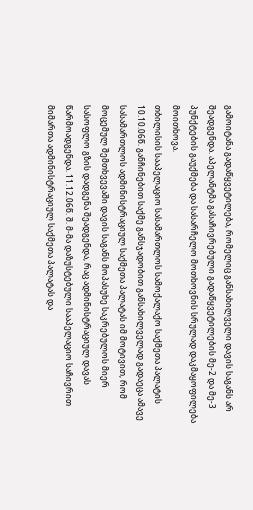გამოიტანა გადაწყვეტილება, რომელიც განსახილველი დავის საგანს არ შეადგენდა. აპელანტმა გასაჩივრებული გადაწყვეტილების მე-2 და მე-3 პუნქტების გაუქმება და სასარჩელო მოთხოვნის სრულად დაკმაყოფილება მოითხოვა.
თბილისის სააპელაციო სასამართლოს სამოქალაქო საქმეთა პალატის 10.10.06წ. განჩინებით საქმე განსჯადობით განსახილველად გადაეცა ამავე სასამართლოს ადმინისტრაციულ საქმეთა პალატას იმ მოტივით, რომ მოცემულ შემთხვევაში დავის საგანს მოპასუხე საკრებულოს მიერ სასოფლო გზის დადგენა შეადგენდა, რაც ადმინისტრაციულ დავას წარმოადგენდა. 11.12.06წ. შ. მ-მა დაზუსტებული სააპელაციო საჩივრით მიმართა ადმინისტრაციულ საქმეთა პალატას და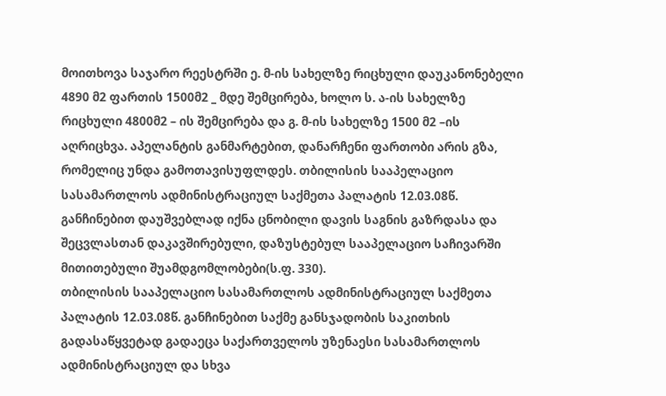მოითხოვა საჯარო რეესტრში ე. მ-ის სახელზე რიცხული დაუკანონებელი 4890 მ2 ფართის 1500მ2 _ მდე შემცირება, ხოლო ს. ა-ის სახელზე რიცხული 4800მ2 – ის შემცირება და გ. მ-ის სახელზე 1500 მ2 –ის აღრიცხვა. აპელანტის განმარტებით, დანარჩენი ფართობი არის გზა, რომელიც უნდა გამოთავისუფლდეს. თბილისის სააპელაციო სასამართლოს ადმინისტრაციულ საქმეთა პალატის 12.03.08წ. განჩინებით დაუშვებლად იქნა ცნობილი დავის საგნის გაზრდასა და შეცვლასთან დაკავშირებული, დაზუსტებულ სააპელაციო საჩივარში მითითებული შუამდგომლობები(ს.ფ. 330).
თბილისის სააპელაციო სასამართლოს ადმინისტრაციულ საქმეთა პალატის 12.03.08წ. განჩინებით საქმე განსჯადობის საკითხის გადასაწყვეტად გადაეცა საქართველოს უზენაესი სასამართლოს ადმინისტრაციულ და სხვა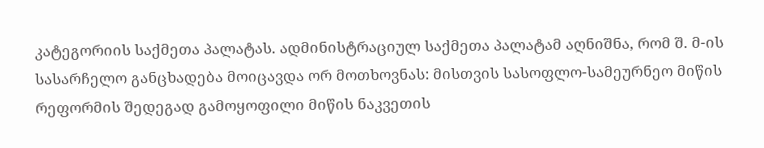კატეგორიის საქმეთა პალატას. ადმინისტრაციულ საქმეთა პალატამ აღნიშნა, რომ შ. მ-ის სასარჩელო განცხადება მოიცავდა ორ მოთხოვნას: მისთვის სასოფლო-სამეურნეო მიწის რეფორმის შედეგად გამოყოფილი მიწის ნაკვეთის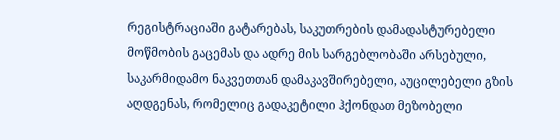რეგისტრაციაში გატარებას, საკუთრების დამადასტურებელი მოწმობის გაცემას და ადრე მის სარგებლობაში არსებული, საკარმიდამო ნაკვეთთან დამაკავშირებელი, აუცილებელი გზის აღდგენას, რომელიც გადაკეტილი ჰქონდათ მეზობელი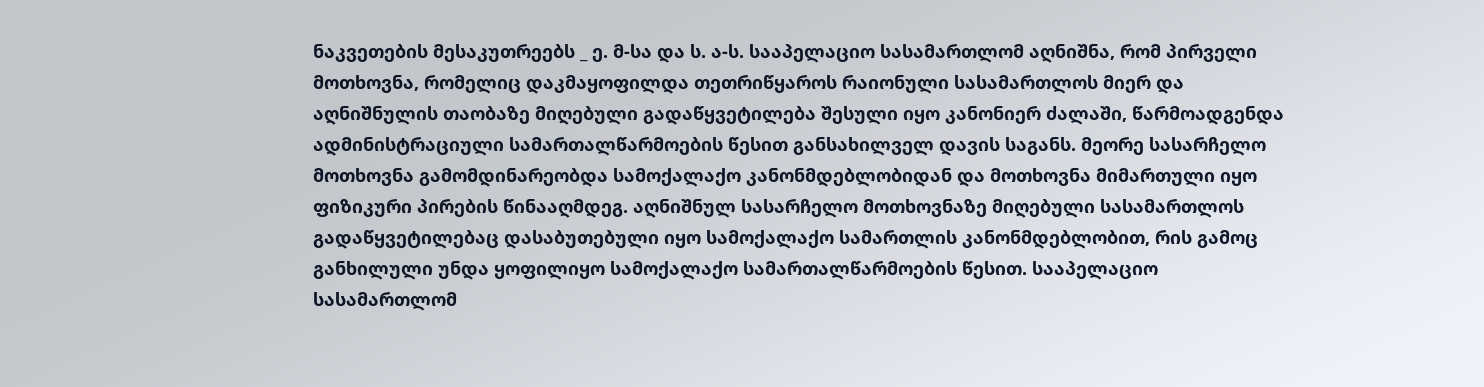ნაკვეთების მესაკუთრეებს _ ე. მ-სა და ს. ა-ს. სააპელაციო სასამართლომ აღნიშნა, რომ პირველი მოთხოვნა, რომელიც დაკმაყოფილდა თეთრიწყაროს რაიონული სასამართლოს მიერ და აღნიშნულის თაობაზე მიღებული გადაწყვეტილება შესული იყო კანონიერ ძალაში, წარმოადგენდა ადმინისტრაციული სამართალწარმოების წესით განსახილველ დავის საგანს. მეორე სასარჩელო მოთხოვნა გამომდინარეობდა სამოქალაქო კანონმდებლობიდან და მოთხოვნა მიმართული იყო ფიზიკური პირების წინააღმდეგ. აღნიშნულ სასარჩელო მოთხოვნაზე მიღებული სასამართლოს გადაწყვეტილებაც დასაბუთებული იყო სამოქალაქო სამართლის კანონმდებლობით, რის გამოც განხილული უნდა ყოფილიყო სამოქალაქო სამართალწარმოების წესით. სააპელაციო სასამართლომ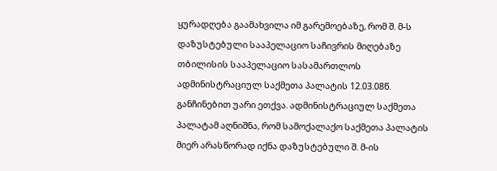ყურადღება გაამახვილა იმ გარემოებაზე, რომ შ. მ-ს დაზუსტებული სააპელაციო საჩივრის მიღებაზე თბილისის სააპელაციო სასამართლოს ადმინისტრაციულ საქმეთა პალატის 12.03.08წ. განჩინებით უარი ეთქვა. ადმინისტრაციულ საქმეთა პალატამ აღნიშნა, რომ სამოქალაქო საქმეთა პალატის მიერ არასწორად იქნა დაზუსტებული შ. მ-ის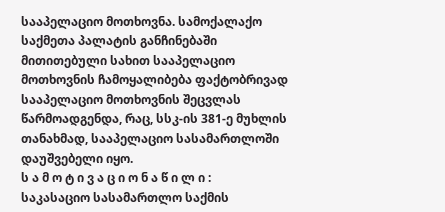სააპელაციო მოთხოვნა. სამოქალაქო საქმეთა პალატის განჩინებაში მითითებული სახით სააპელაციო მოთხოვნის ჩამოყალიბება ფაქტობრივად სააპელაციო მოთხოვნის შეცვლას წარმოადგენდა, რაც, სსკ-ის 381-ე მუხლის თანახმად, სააპელაციო სასამართლოში დაუშვებელი იყო.
ს ა მ ო ტ ი ვ ა ც ი ო ნ ა წ ი ლ ი :
საკასაციო სასამართლო საქმის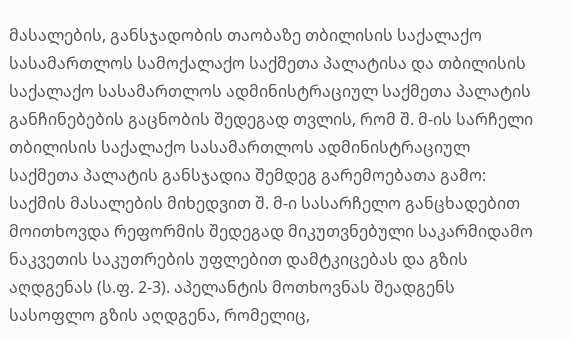მასალების, განსჯადობის თაობაზე თბილისის საქალაქო სასამართლოს სამოქალაქო საქმეთა პალატისა და თბილისის საქალაქო სასამართლოს ადმინისტრაციულ საქმეთა პალატის განჩინებების გაცნობის შედეგად თვლის, რომ შ. მ-ის სარჩელი თბილისის საქალაქო სასამართლოს ადმინისტრაციულ საქმეთა პალატის განსჯადია შემდეგ გარემოებათა გამო:
საქმის მასალების მიხედვით შ. მ-ი სასარჩელო განცხადებით მოითხოვდა რეფორმის შედეგად მიკუთვნებული საკარმიდამო ნაკვეთის საკუთრების უფლებით დამტკიცებას და გზის აღდგენას (ს.ფ. 2-3). აპელანტის მოთხოვნას შეადგენს სასოფლო გზის აღდგენა, რომელიც,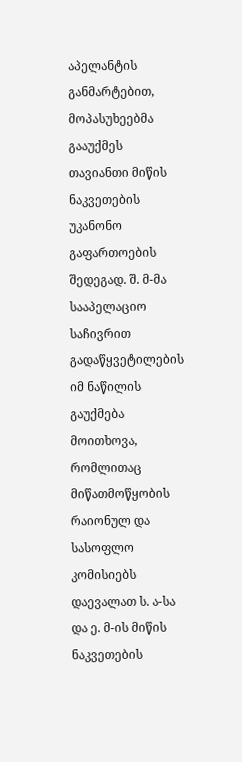აპელანტის განმარტებით, მოპასუხეებმა გააუქმეს თავიანთი მიწის ნაკვეთების უკანონო გაფართოების შედეგად. შ. მ-მა სააპელაციო საჩივრით გადაწყვეტილების იმ ნაწილის გაუქმება მოითხოვა, რომლითაც მიწათმოწყობის რაიონულ და სასოფლო კომისიებს დაევალათ ს. ა-სა და ე. მ-ის მიწის ნაკვეთების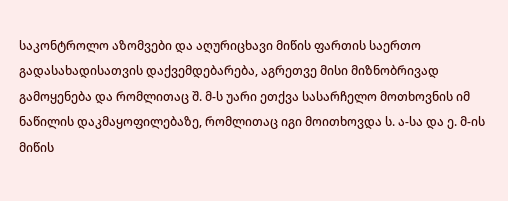საკონტროლო აზომვები და აღურიცხავი მიწის ფართის საერთო გადასახადისათვის დაქვემდებარება, აგრეთვე მისი მიზნობრივად გამოყენება და რომლითაც შ. მ-ს უარი ეთქვა სასარჩელო მოთხოვნის იმ ნაწილის დაკმაყოფილებაზე, რომლითაც იგი მოითხოვდა ს. ა-სა და ე. მ-ის მიწის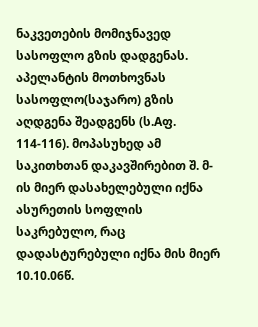ნაკვეთების მომიჯნავედ სასოფლო გზის დადგენას. აპელანტის მოთხოვნას სასოფლო(საჯარო) გზის აღდგენა შეადგენს (ს.Aფ. 114-116). მოპასუხედ ამ საკითხთან დაკავშირებით შ. მ-ის მიერ დასახელებული იქნა ასურეთის სოფლის საკრებულო, რაც დადასტურებული იქნა მის მიერ 10.10.06წ.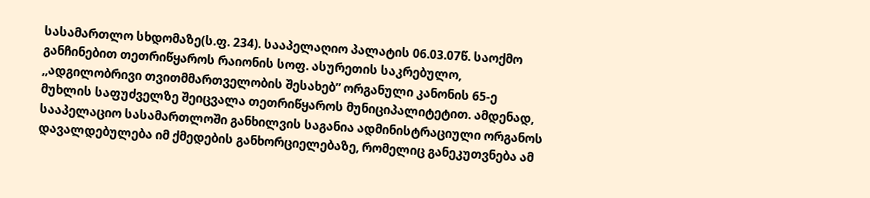სასამართლო სხდომაზე(ს.ფ. 234). სააპელაღიო პალატის 06.03.07წ. საოქმო განჩინებით თეთრიწყაროს რაიონის სოფ. ასურეთის საკრებულო, ,,ადგილობრივი თვითმმართველობის შესახებ” ორგანული კანონის 65-ე მუხლის საფუძველზე შეიცვალა თეთრიწყაროს მუნიციპალიტეტით. ამდენად, სააპელაციო სასამართლოში განხილვის საგანია ადმინისტრაციული ორგანოს დავალდებულება იმ ქმედების განხორციელებაზე, რომელიც განეკუთვნება ამ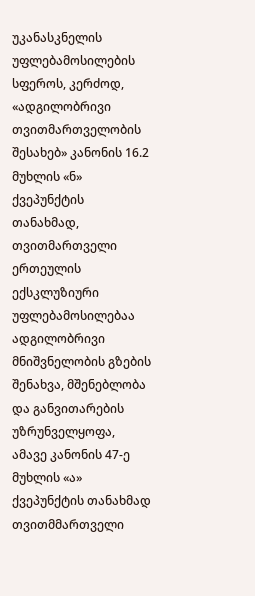უკანასკნელის უფლებამოსილების სფეროს, კერძოდ, «ადგილობრივი თვითმართველობის შესახებ» კანონის 16.2 მუხლის «ნ» ქვეპუნქტის თანახმად, თვითმართველი ერთეულის ექსკლუზიური უფლებამოსილებაა ადგილობრივი მნიშვნელობის გზების შენახვა, მშენებლობა და განვითარების უზრუნველყოფა, ამავე კანონის 47-ე მუხლის «ა» ქვეპუნქტის თანახმად თვითმმართველი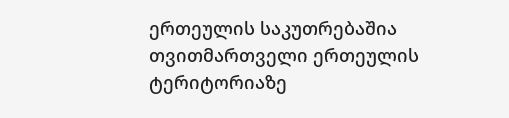ერთეულის საკუთრებაშია თვითმართველი ერთეულის ტერიტორიაზე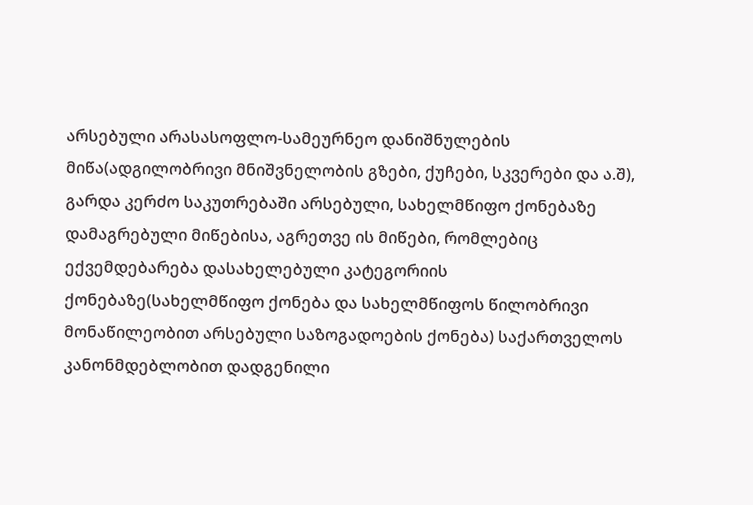არსებული არასასოფლო-სამეურნეო დანიშნულების მიწა(ადგილობრივი მნიშვნელობის გზები, ქუჩები, სკვერები და ა.შ), გარდა კერძო საკუთრებაში არსებული, სახელმწიფო ქონებაზე დამაგრებული მიწებისა, აგრეთვე ის მიწები, რომლებიც ექვემდებარება დასახელებული კატეგორიის ქონებაზე(სახელმწიფო ქონება და სახელმწიფოს წილობრივი მონაწილეობით არსებული საზოგადოების ქონება) საქართველოს კანონმდებლობით დადგენილი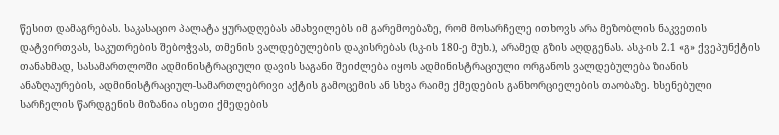წესით დამაგრებას. საკასაციო პალატა ყურადღებას ამახვილებს იმ გარემოებაზე, რომ მოსარჩელე ითხოვს არა მეზობლის ნაკვეთის დატვირთვას, საკუთრების შებოჭვას, თმენის ვალდებულების დაკისრებას (სკ-ის 180-ე მუხ.), არამედ გზის აღდგენას. ასკ-ის 2.1 «გ» ქვეპუნქტის თანახმად, სასამართლოში ადმინისტრაციული დავის საგანი შეიძლება იყოს ადმინისტრაციული ორგანოს ვალდებულება ზიანის ანაზღაურების, ადმინისტრაციულ-სამართლებრივი აქტის გამოცემის ან სხვა რაიმე ქმედების განხორციელების თაობაზე. ხსენებული სარჩელის წარდგენის მიზანია ისეთი ქმედების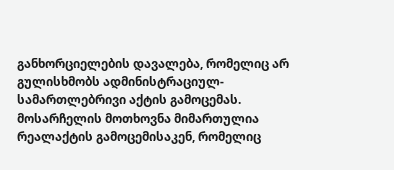განხორციელების დავალება, რომელიც არ გულისხმობს ადმინისტრაციულ-სამართლებრივი აქტის გამოცემას. მოსარჩელის მოთხოვნა მიმართულია რეალაქტის გამოცემისაკენ, რომელიც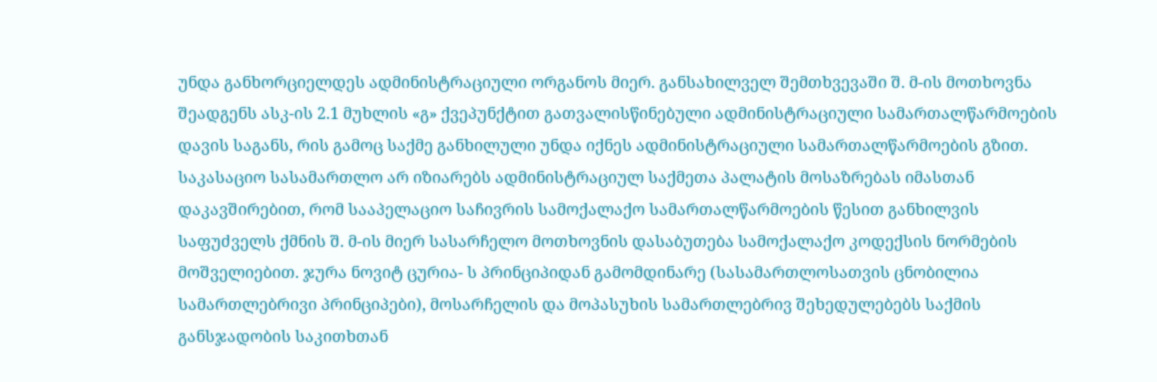უნდა განხორციელდეს ადმინისტრაციული ორგანოს მიერ. განსახილველ შემთხვევაში შ. მ-ის მოთხოვნა შეადგენს ასკ-ის 2.1 მუხლის «გ» ქვეპუნქტით გათვალისწინებული ადმინისტრაციული სამართალწარმოების დავის საგანს, რის გამოც საქმე განხილული უნდა იქნეს ადმინისტრაციული სამართალწარმოების გზით.
საკასაციო სასამართლო არ იზიარებს ადმინისტრაციულ საქმეთა პალატის მოსაზრებას იმასთან დაკავშირებით, რომ სააპელაციო საჩივრის სამოქალაქო სამართალწარმოების წესით განხილვის საფუძველს ქმნის შ. მ-ის მიერ სასარჩელო მოთხოვნის დასაბუთება სამოქალაქო კოდექსის ნორმების მოშველიებით. ჯურა ნოვიტ ცურია- ს პრინციპიდან გამომდინარე (სასამართლოსათვის ცნობილია სამართლებრივი პრინციპები), მოსარჩელის და მოპასუხის სამართლებრივ შეხედულებებს საქმის განსჯადობის საკითხთან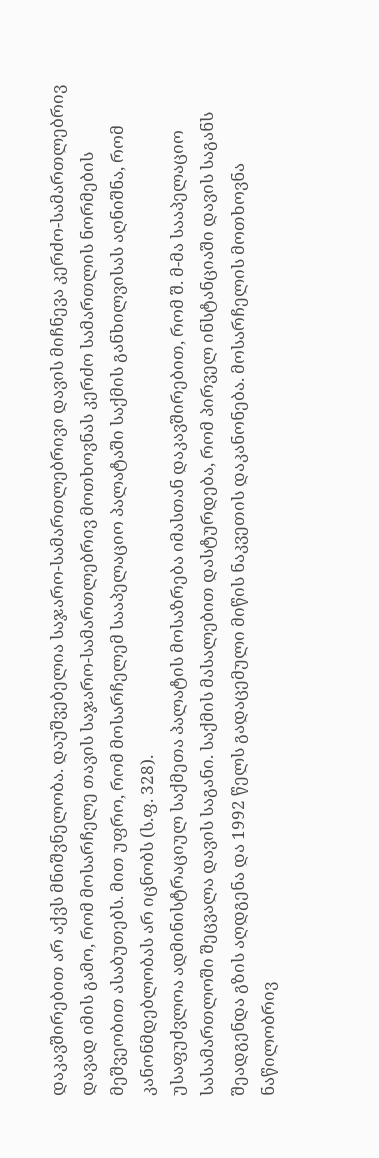დაკავშირებით არ აქვს მნიშვნელობა. დაუშვებელია საჯარო-სამართლებრივი დავის მიჩნევა კერძო-სამართლებრივ დავად იმის გამო, რომ მოსარჩელე თავის საჯარო-სამართლებრივ მოთხოვნას კერძო სამართლის ნორმების მეშვეობით ასაბუთებს. მით უფრო, რომ მოსარჩელემ სააპელაციო პალატაში საქმის განხილვისას აღნიშნა, რომ კანონმდებლობას არ იცნობს (ს.ფ. 328).
უსაფუძვლოა ადმინისტრაციულ საქმეთა პალატის მოსაზრება იმასთან დაკავშირებით, რომ შ. მ-მა სააპელაციო სასამართლოში შეცვალა დავის საგანი. საქმის მასალებით დასტურდება, რომ პირველ ინსტანციაში დავის საგანს შეადგენდა გზის აღდგენა და 1992 წელს გადაცემული მიწის ნაკვეთის დაკანონება. მოსარჩელის მოთხოვნა ნაწილობრივ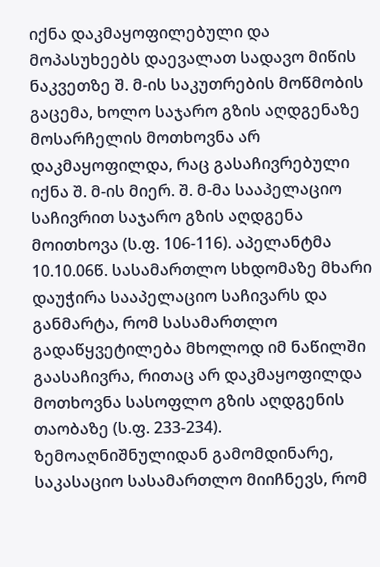იქნა დაკმაყოფილებული და მოპასუხეებს დაევალათ სადავო მიწის ნაკვეთზე შ. მ-ის საკუთრების მოწმობის გაცემა, ხოლო საჯარო გზის აღდგენაზე მოსარჩელის მოთხოვნა არ დაკმაყოფილდა, რაც გასაჩივრებული იქნა შ. მ-ის მიერ. შ. მ-მა სააპელაციო საჩივრით საჯარო გზის აღდგენა მოითხოვა (ს.ფ. 106-116). აპელანტმა 10.10.06წ. სასამართლო სხდომაზე მხარი დაუჭირა სააპელაციო საჩივარს და განმარტა, რომ სასამართლო გადაწყვეტილება მხოლოდ იმ ნაწილში გაასაჩივრა, რითაც არ დაკმაყოფილდა მოთხოვნა სასოფლო გზის აღდგენის თაობაზე (ს.ფ. 233-234).
ზემოაღნიშნულიდან გამომდინარე, საკასაციო სასამართლო მიიჩნევს, რომ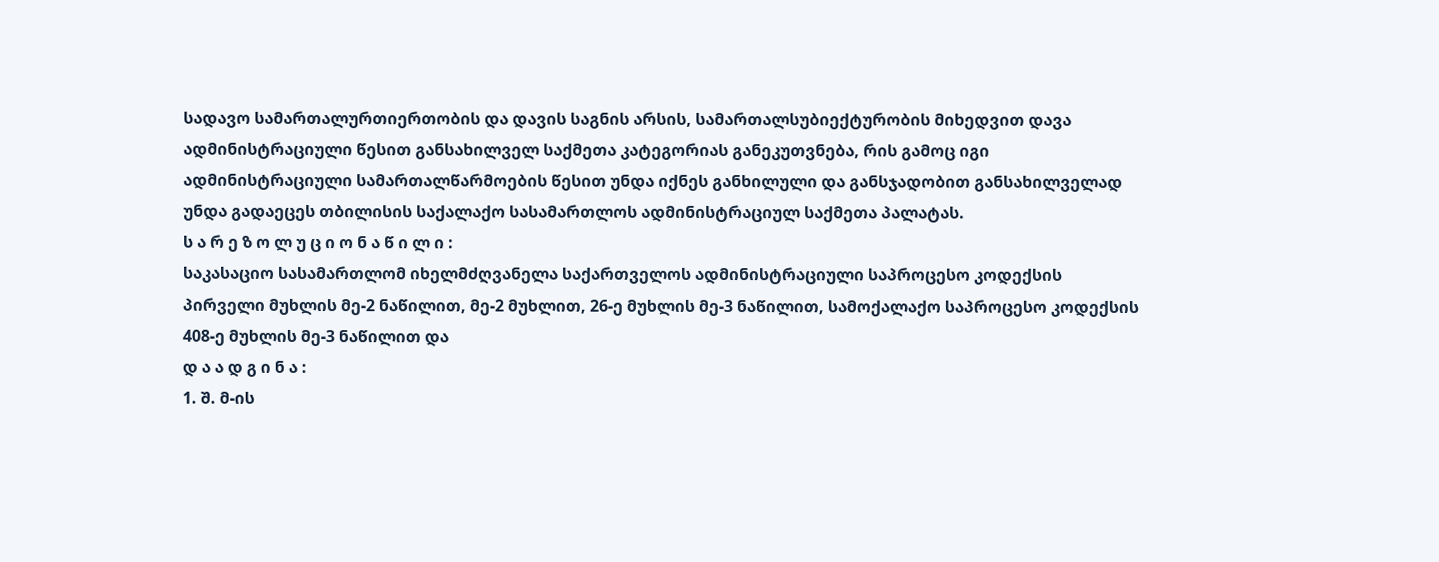სადავო სამართალურთიერთობის და დავის საგნის არსის, სამართალსუბიექტურობის მიხედვით დავა ადმინისტრაციული წესით განსახილველ საქმეთა კატეგორიას განეკუთვნება, რის გამოც იგი ადმინისტრაციული სამართალწარმოების წესით უნდა იქნეს განხილული და განსჯადობით განსახილველად უნდა გადაეცეს თბილისის საქალაქო სასამართლოს ადმინისტრაციულ საქმეთა პალატას.
ს ა რ ე ზ ო ლ უ ც ი ო ნ ა წ ი ლ ი :
საკასაციო სასამართლომ იხელმძღვანელა საქართველოს ადმინისტრაციული საპროცესო კოდექსის პირველი მუხლის მე-2 ნაწილით, მე-2 მუხლით, 26-ე მუხლის მე-3 ნაწილით, სამოქალაქო საპროცესო კოდექსის 408-ე მუხლის მე-3 ნაწილით და
დ ა ა დ გ ი ნ ა :
1. შ. მ-ის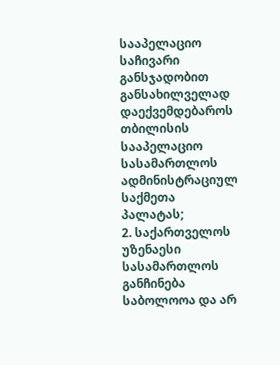სააპელაციო საჩივარი განსჯადობით განსახილველად დაექვემდებაროს თბილისის სააპელაციო სასამართლოს ადმინისტრაციულ საქმეთა პალატას;
2. საქართველოს უზენაესი სასამართლოს განჩინება საბოლოოა და არ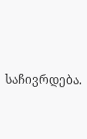საჩივრდება.